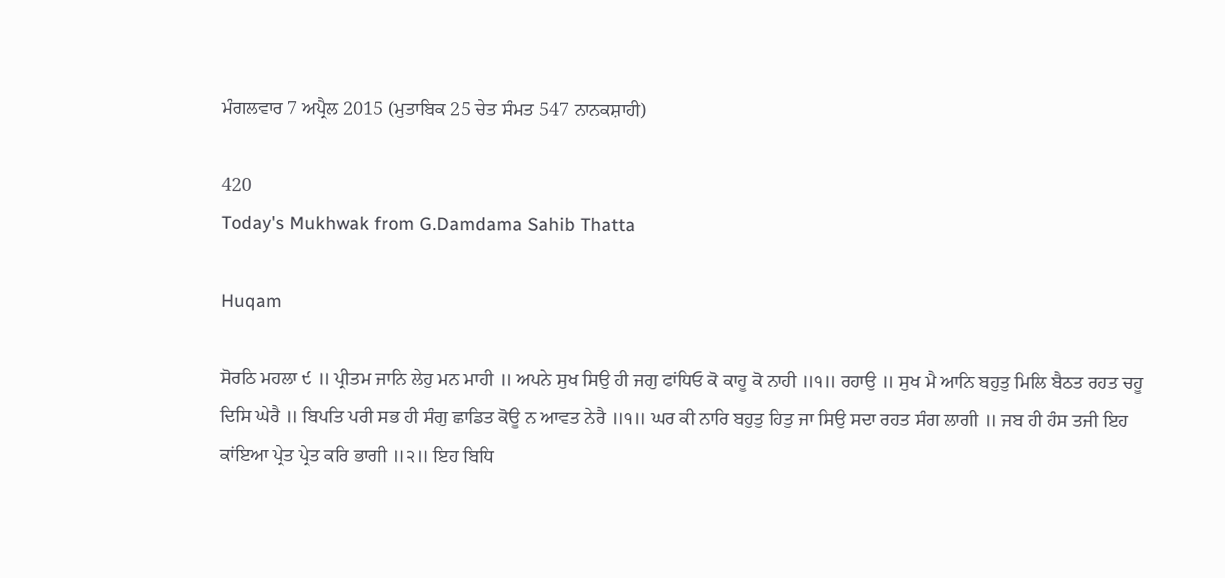ਮੰਗਲਵਾਰ 7 ਅਪ੍ਰੈਲ 2015 (ਮੁਤਾਬਿਕ 25 ਚੇਤ ਸੰਮਤ 547 ਨਾਨਕਸ਼ਾਹੀ)

420
Today's Mukhwak from G.Damdama Sahib Thatta

Huqam

ਸੋਰਠਿ ਮਹਲਾ ੯ ॥ ਪ੍ਰੀਤਮ ਜਾਨਿ ਲੇਹੁ ਮਨ ਮਾਹੀ ॥ ਅਪਨੇ ਸੁਖ ਸਿਉ ਹੀ ਜਗੁ ਫਾਂਧਿਓ ਕੋ ਕਾਹੂ ਕੋ ਨਾਹੀ ॥੧॥ ਰਹਾਉ ॥ ਸੁਖ ਮੈ ਆਨਿ ਬਹੁਤੁ ਮਿਲਿ ਬੈਠਤ ਰਹਤ ਚਹੂ ਦਿਸਿ ਘੇਰੈ ॥ ਬਿਪਤਿ ਪਰੀ ਸਭ ਹੀ ਸੰਗੁ ਛਾਡਿਤ ਕੋਊ ਨ ਆਵਤ ਨੇਰੈ ॥੧॥ ਘਰ ਕੀ ਨਾਰਿ ਬਹੁਤੁ ਹਿਤੁ ਜਾ ਸਿਉ ਸਦਾ ਰਹਤ ਸੰਗ ਲਾਗੀ ॥ ਜਬ ਹੀ ਹੰਸ ਤਜੀ ਇਹ ਕਾਂਇਆ ਪ੍ਰੇਤ ਪ੍ਰੇਤ ਕਰਿ ਭਾਗੀ ॥੨॥ ਇਹ ਬਿਧਿ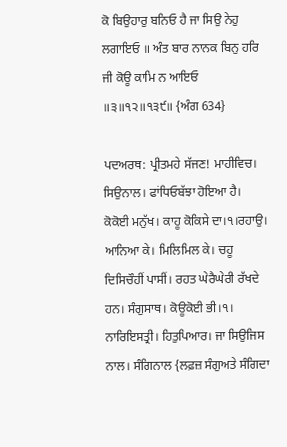ਕੋ ਬਿਉਹਾਰੁ ਬਨਿਓ ਹੈ ਜਾ ਸਿਉ ਨੇਹੁ ਲਗਾਇਓ ॥ ਅੰਤ ਬਾਰ ਨਾਨਕ ਬਿਨੁ ਹਰਿ ਜੀ ਕੋਊ ਕਾਮਿ ਨ ਆਇਓ ॥੩॥੧੨॥੧੩੯॥ {ਅੰਗ 634}

ਪਦਅਰਥ: ਪ੍ਰੀਤਮਹੇ ਸੱਜਣ! ਮਾਹੀਵਿਚ। ਸਿਉਨਾਲ। ਫਾਂਧਿਓਬੱਝਾ ਹੋਇਆ ਹੈ। ਕੋਕੋਈ ਮਨੁੱਖ। ਕਾਹੂ ਕੋਕਿਸੇ ਦਾ।੧।ਰਹਾਉ। ਆਨਿਆ ਕੇ। ਮਿਲਿਮਿਲ ਕੇ। ਚਹੂ ਦਿਸਿਚੌਹੀਂ ਪਾਸੀਂ। ਰਹਤ ਘੇਰੈਘੇਰੀ ਰੱਖਦੇ ਹਨ। ਸੰਗੁਸਾਥ। ਕੋਊਕੋਈ ਭੀ।੧। ਨਾਰਿਇਸਤ੍ਰੀ। ਹਿਤੁਪਿਆਰ। ਜਾ ਸਿਉਜਿਸ ਨਾਲ। ਸੰਗਿਨਾਲ {ਲਫ਼ਜ਼ ਸੰਗੁਅਤੇ ਸੰਗਿਦਾ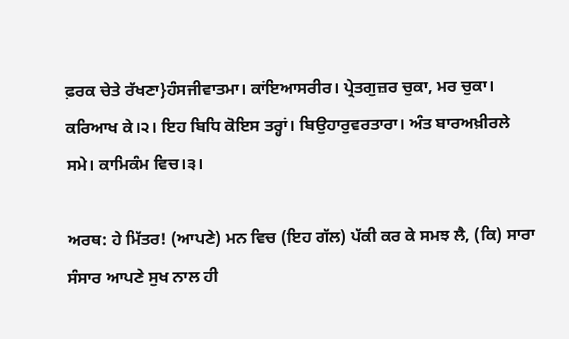ਫ਼ਰਕ ਚੇਤੇ ਰੱਖਣਾ}ਹੰਸਜੀਵਾਤਮਾ। ਕਾਂਇਆਸਰੀਰ। ਪ੍ਰੇਤਗੁਜ਼ਰ ਚੁਕਾ, ਮਰ ਚੁਕਾ। ਕਰਿਆਖ ਕੇ।੨। ਇਹ ਬਿਧਿ ਕੋਇਸ ਤਰ੍ਹਾਂ। ਬਿਉਹਾਰੁਵਰਤਾਰਾ। ਅੰਤ ਬਾਰਅਖ਼ੀਰਲੇ ਸਮੇ। ਕਾਮਿਕੰਮ ਵਿਚ।੩।

ਅਰਥ: ਹੇ ਮਿੱਤਰ! (ਆਪਣੇ) ਮਨ ਵਿਚ (ਇਹ ਗੱਲ) ਪੱਕੀ ਕਰ ਕੇ ਸਮਝ ਲੈ, (ਕਿ) ਸਾਰਾ ਸੰਸਾਰ ਆਪਣੇ ਸੁਖ ਨਾਲ ਹੀ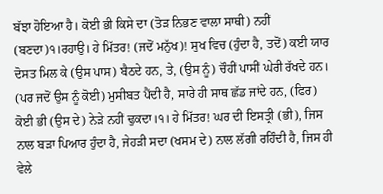ਬੱਝਾ ਹੋਇਆ ਹੈ। ਕੋਈ ਭੀ ਕਿਸੇ ਦਾ (ਤੋੜ ਨਿਭਣ ਵਾਲਾ ਸਾਥੀ) ਨਹੀਂ (ਬਣਦਾ)੧।ਰਹਾਉ। ਹੇ ਮਿੱਤਰ! (ਜਦੋਂ ਮਨੁੱਖ)! ਸੁਖ ਵਿਚ (ਹੁੰਦਾ ਹੈ, ਤਦੋਂ) ਕਈ ਯਾਰ ਦੋਸਤ ਮਿਲ ਕੇ (ਉਸ ਪਾਸ) ਬੈਠਦੇ ਹਨ, ਤੇ, (ਉਸ ਨੂੰ) ਚੌਹੀਂ ਪਾਸੀਂ ਘੇਰੀ ਰੱਖਦੇ ਹਨ। (ਪਰ ਜਦੋਂ ਉਸ ਨੂੰ ਕੋਈ) ਮੁਸੀਬਤ ਪੈਂਦੀ ਹੈ, ਸਾਰੇ ਹੀ ਸਾਥ ਛੱਡ ਜਾਂਦੇ ਹਨ, (ਫਿਰ) ਕੋਈ ਭੀ (ਉਸ ਦੇ) ਨੇੜੇ ਨਹੀਂ ਢੁਕਦਾ।੧। ਹੇ ਮਿੱਤਰ! ਘਰ ਦੀ ਇਸਤ੍ਰੀ (ਭੀ), ਜਿਸ ਨਾਲ ਬੜਾ ਪਿਆਰ ਹੁੰਦਾ ਹੈ, ਜੇਹੜੀ ਸਦਾ (ਖਸਮ ਦੇ) ਨਾਲ ਲੱਗੀ ਰਹਿੰਦੀ ਹੈ, ਜਿਸ ਹੀ ਵੇਲੇ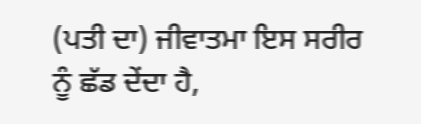(ਪਤੀ ਦਾ) ਜੀਵਾਤਮਾ ਇਸ ਸਰੀਰ ਨੂੰ ਛੱਡ ਦੇਂਦਾ ਹੈ,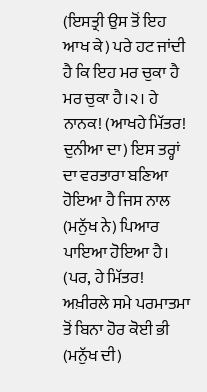(ਇਸਤ੍ਰੀ ਉਸ ਤੋਂ ਇਹ ਆਖ ਕੇ) ਪਰੇ ਹਟ ਜਾਂਦੀ ਹੈ ਕਿ ਇਹ ਮਰ ਚੁਕਾ ਹੈ ਮਰ ਚੁਕਾ ਹੈ।੨। ਹੇ ਨਾਨਕ! (ਆਖਹੇ ਮਿੱਤਰ! ਦੁਨੀਆ ਦਾ) ਇਸ ਤਰ੍ਹਾਂ ਦਾ ਵਰਤਾਰਾ ਬਣਿਆ ਹੋਇਆ ਹੈ ਜਿਸ ਨਾਲ (ਮਨੁੱਖ ਨੇ) ਪਿਆਰ ਪਾਇਆ ਹੋਇਆ ਹੈ। (ਪਰ, ਹੇ ਮਿੱਤਰ! ਅਖ਼ੀਰਲੇ ਸਮੇ ਪਰਮਾਤਮਾ ਤੋਂ ਬਿਨਾ ਹੋਰ ਕੋਈ ਭੀ (ਮਨੁੱਖ ਦੀ)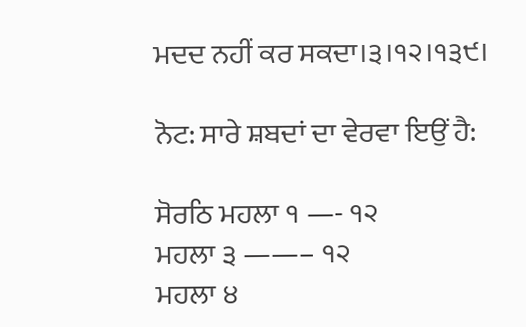ਮਦਦ ਨਹੀਂ ਕਰ ਸਕਦਾ।੩।੧੨।੧੩੯।

ਨੋਟ: ਸਾਰੇ ਸ਼ਬਦਾਂ ਦਾ ਵੇਰਵਾ ਇਉਂ ਹੈ:

ਸੋਰਠਿ ਮਹਲਾ ੧ —- ੧੨
ਮਹਲਾ ੩ ——– ੧੨
ਮਹਲਾ ੪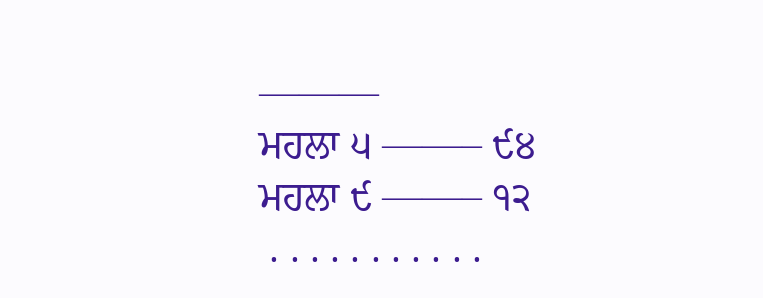———
ਮਹਲਾ ੫ ——– ੯੪
ਮਹਲਾ ੯ ——– ੧੨
 . . . . . . . . . . .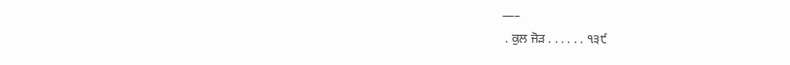—–
 . ਕੁਲ ਜੋੜ . . . . . . ੧੩੯